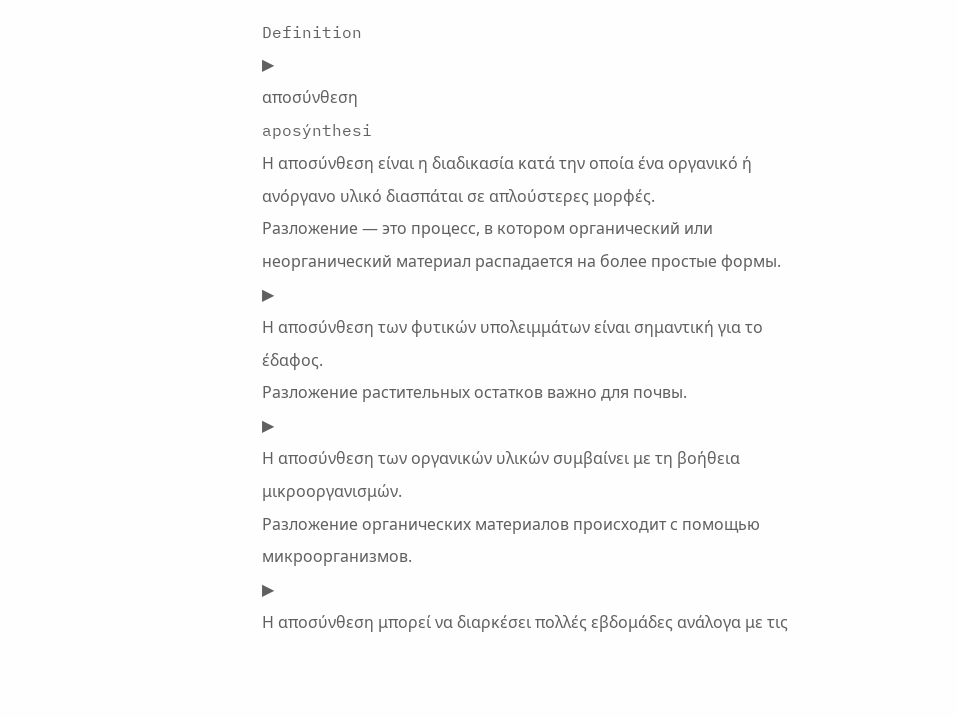Definition
▶
αποσύνθεση
aposýnthesi
Η αποσύνθεση είναι η διαδικασία κατά την οποία ένα οργανικό ή ανόργανο υλικό διασπάται σε απλούστερες μορφές.
Разложение — это процесс, в котором органический или неорганический материал распадается на более простые формы.
▶
Η αποσύνθεση των φυτικών υπολειμμάτων είναι σημαντική για το έδαφος.
Разложение растительных остатков важно для почвы.
▶
Η αποσύνθεση των οργανικών υλικών συμβαίνει με τη βοήθεια μικροοργανισμών.
Разложение органических материалов происходит с помощью микроорганизмов.
▶
Η αποσύνθεση μπορεί να διαρκέσει πολλές εβδομάδες ανάλογα με τις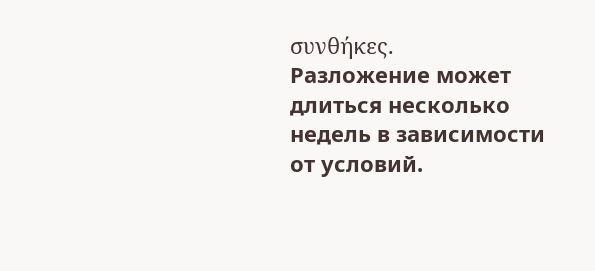συνθήκες.
Разложение может длиться несколько недель в зависимости от условий.